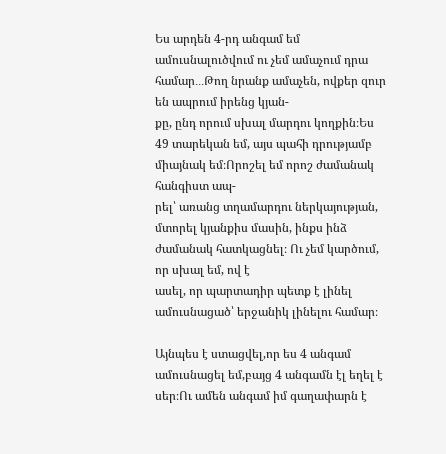Ես արդեն 4-րդ անգամ եմ ամուսնալուծվում ու չեմ ամաչում դրա համար․․․Թող նրանք ամաչեն, ովքեր զուր են ապրում իրենց կյան-
քը, ընդ որում սխալ մարդու կողքին։Ես 49 տարեկան եմ, այս պահի դրությամբ միայնակ եմ։Որոշել եմ որոշ ժամանակ հանգիստ ապ-
րել՝ առանց տղամարդու ներկայության, մտորել կյանքիս մասին, ինքս ինձ ժամանակ հատկացնել։ Ու չեմ կարծում, որ սխալ եմ, ով է
ասել, որ պարտադիր պետք է լինել ամուսնացած՝ երջանիկ լինելու համար։

Այնպես է ստացվել,որ ես 4 անգամ ամուսնացել եմ,բայց 4 անգամն էլ եղել է սեր։Ու ամեն անգամ իմ գաղափարն է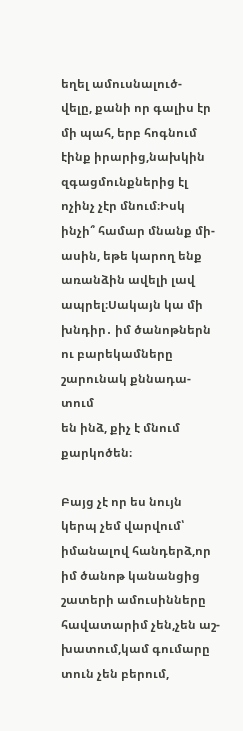եղել ամուսնալուծ-
վելը, քանի որ գալիս էր մի պահ, երբ հոգնում էինք իրարից,նախկին զգացմունքներից էլ ոչինչ չէր մնում։Իսկ ինչի՞ համար մնանք մի-
ասին, եթե կարող ենք առանձին ավելի լավ ապրել։Սակայն կա մի խնդիր․ իմ ծանոթներն ու բարեկամները շարունակ քննադա-տում
են ինձ, քիչ է մնում քարկոծեն։

Բայց չէ որ ես նույն կերպ չեմ վարվում՝ իմանալով հանդերձ,որ իմ ծանոթ կանանցից շատերի ամուսինները հավատարիմ չեն,չեն աշ-
խատում,կամ գումարը տուն չեն բերում,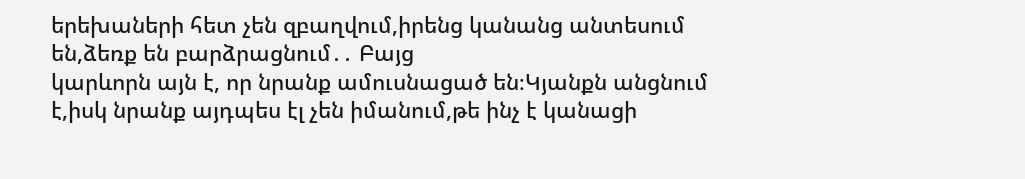երեխաների հետ չեն զբաղվում,իրենց կանանց անտեսում են,ձեռք են բարձրացնում․․ Բայց
կարևորն այն է, որ նրանք ամուսնացած են։Կյանքն անցնում է,իսկ նրանք այդպես էլ չեն իմանում,թե ինչ է կանացի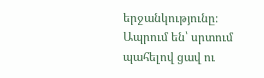երջանկությունը։
Ապրում են՝ սրտում պահելով ցավ ու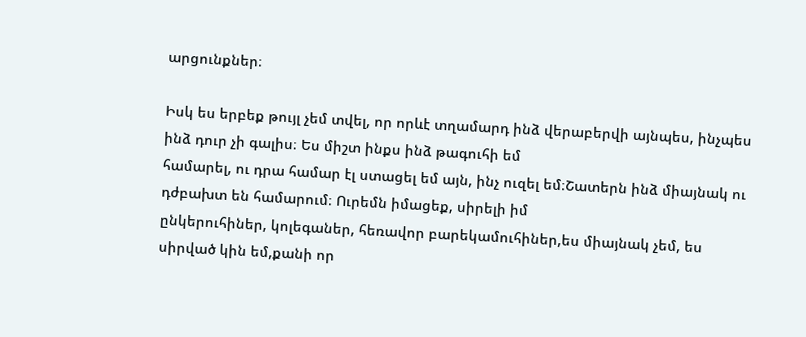արցունքներ։

Իսկ ես երբեք թույլ չեմ տվել, որ որևէ տղամարդ ինձ վերաբերվի այնպես, ինչպես ինձ դուր չի գալիս։ Ես միշտ ինքս ինձ թագուհի եմ
համարել, ու դրա համար էլ ստացել եմ այն, ինչ ուզել եմ։Շատերն ինձ միայնակ ու դժբախտ են համարում։ Ուրեմն իմացեք, սիրելի իմ
ընկերուհիներ, կոլեգաներ, հեռավոր բարեկամուհիներ,ես միայնակ չեմ, ես սիրված կին եմ,քանի որ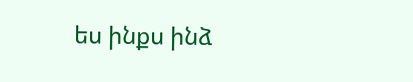ես ինքս ինձ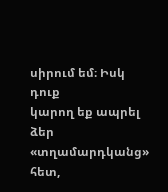սիրում եմ։ Իսկ դուք
կարող եք ապրել ձեր «տղամարդկանց» հետ,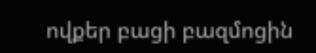ովքեր բացի բազմոցին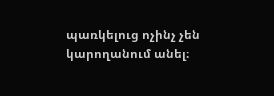պառկելուց ոչինչ չեն կարողանում անել։